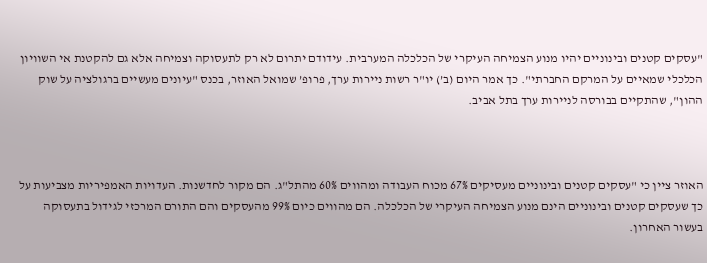"עסקים קטנים ובינוניים יהיו מנוע הצמיחה העיקרי של הכלכלה המערבית. עידודם יתרום לא רק לתעסוקה וצמיחה אלא גם להקטנת אי השוויון הכלכלי שמאיים על המרקם החברתי". כך אמר היום (ב’) יו"ר רשות ניירות ערך, פרופ’ שמואל האוזר, בכנס "עיונים מעשיים ברגולציה על שוק ההון", שהתקיים בבורסה לניירות ערך בתל אביב.



האוזר ציין כי "עסקים קטנים ובינוניים מעסיקים 67% מכוח העבודה ומהווים 60% מהתל"ג. הם מקור לחדשנות. העדויות האמפיריות מצביעות על כך שעסקים קטנים ובינוניים הינם מנוע הצמיחה העיקרי של הכלכלה. הם מהווים כיום 99% מהעסקים והם התורם המרכזי לגידול בתעסוקה בעשור האחרון.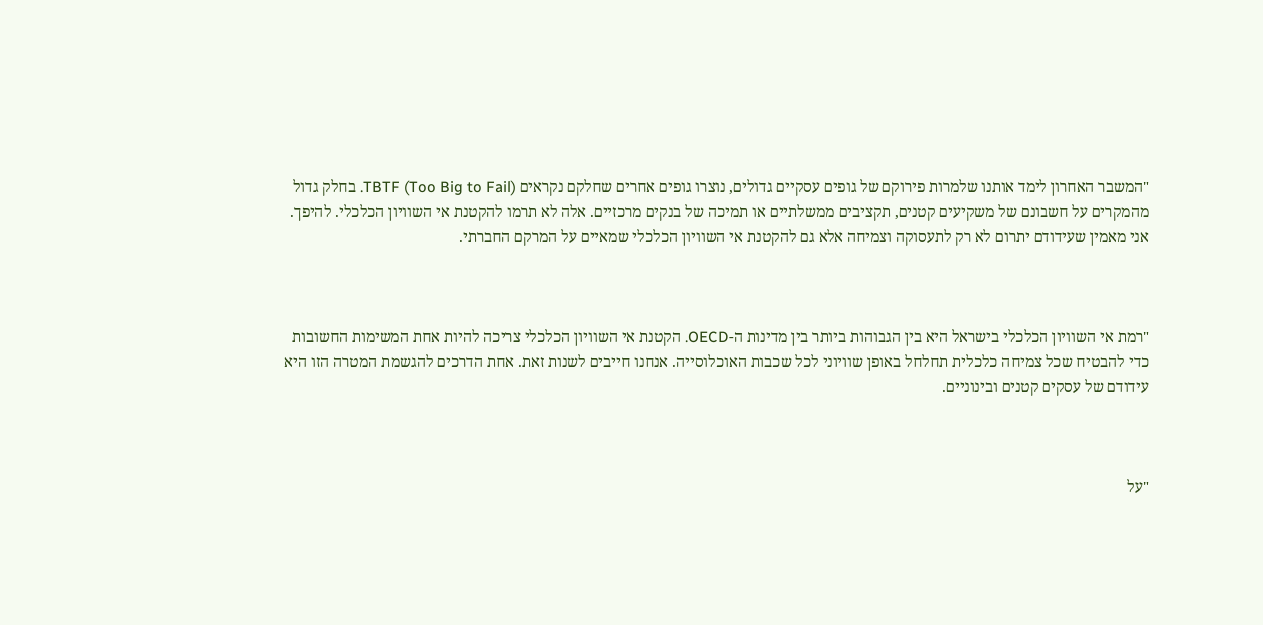"המשבר האחרון לימד אותנו שלמרות פירוקם של גופים עסקיים גדולים, נוצרו גופים אחרים שחלקם נקראים TBTF (Too Big to Fail). בחלק גדול מהמקרים על חשבונם של משקיעים קטנים, תקציבים ממשלתיים או תמיכה של בנקים מרכזיים. אלה לא תרמו להקטנת אי השוויון הכלכלי. להיפך. אני מאמין שעידודם יתרום לא רק לתעסוקה וצמיחה אלא גם להקטנת אי השוויון הכלכלי שמאיים על המרקם החברתי.



"רמת אי השוויון הכלכלי בישראל היא בין הגבוהות ביותר בין מדינות ה-OECD. הקטנת אי השוויון הכלכלי צריכה להיות אחת המשימות החשובות כדי להבטיח שכל צמיחה כלכלית תחלחל באופן שוויוני לכל שכבות האוכלוסייה. אנחנו חייבים לשנות זאת. אחת הדרכים להגשמת המטרה הזו היא עידודם של עסקים קטנים ובינוניים.



"על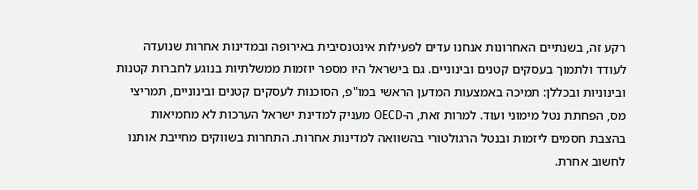רקע זה, בשנתיים האחרונות אנחנו עדים לפעילות אינטנסיבית באירופה ובמדינות אחרות שנועדה לעודד ולתמוך בעסקים קטנים ובינוניים. גם בישראל היו מספר יוזמות ממשלתיות בנוגע לחברות קטנות ובינוניות ובכללן: תמיכה באמצעות המדען הראשי במו"פ, הסוכנות לעסקים קטנים ובינוניים, תמריצי מס, הפחתת נטל מימוני ועוד. למרות זאת, ה-OECD מעניק למדינת ישראל הערכות לא מחמיאות בהצבת חסמים ליזמות ובנטל הרגולטורי בהשוואה למדינות אחרות. התחרות בשווקים מחייבת אותנו לחשוב אחרת.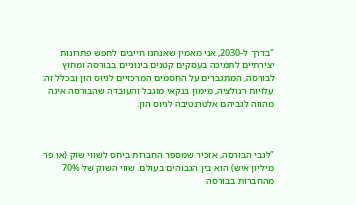"בדרך ל-2030, אני מאמין שאנחנו חייבים לחפש פתרונות יצירתיים לתמיכה בעסקים קטנים בינוניים בבורסה ומחוץ לבורסה, המתגברים על החסמים המרכזיים לגיוס הון ובכלל זה: עלויות רגולציה, מימון בנקאי מוגבל והעובדה שהבורסה אינה מהווה לגביהם אלטרנטיבה לגיוס הון.



"לגבי הבורסה, אזכיר שמספר החברות ביחס לשווי שוק (או פר מיליון איש) הוא בין הגבוהים בעולם. שווי השוק של 70% מהחברות בבורסה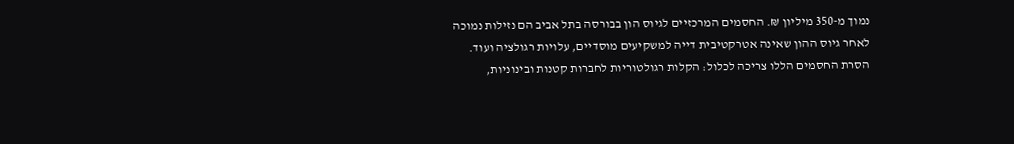נמוך מ-350 מיליון ₪. החסמים המרכזיים לגיוס הון בבורסה בתל אביב הם נזילות נמוכה לאחר גיוס ההון שאינה אטרקטיבית דייה למשקיעים מוסדיים, עלויות רגולציה ועוד. הסרת החסמים הללו צריכה לכלול: הקלות רגולטוריות לחברות קטנות ובינוניות,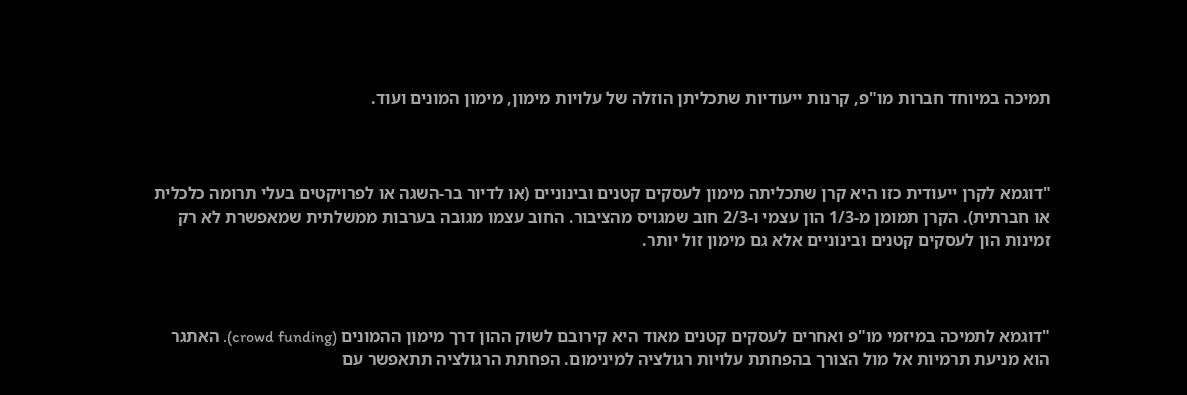תמיכה במיוחד חברות מו"פ, קרנות ייעודיות שתכליתן הוזלה של עלויות מימון, מימון המונים ועוד.



"דוגמא לקרן ייעודית כזו היא קרן שתכליתה מימון לעסקים קטנים ובינוניים (או לדיור בר-השגה או לפרויקטים בעלי תרומה כלכלית או חברתית). הקרן תמומן מ-1/3 הון עצמי ו-2/3 חוב שמגויס מהציבור. החוב עצמו מגובה בערבות ממשלתית שמאפשרת לא רק זמינות הון לעסקים קטנים ובינוניים אלא גם מימון זול יותר.



"דוגמא לתמיכה במיזמי מו"פ ואחרים לעסקים קטנים מאוד היא קירובם לשוק ההון דרך מימון ההמונים (crowd funding). האתגר הוא מניעת תרמיות אל מול הצורך בהפחתת עלויות רגולציה למינימום. הפחתת הרגולציה תתאפשר עם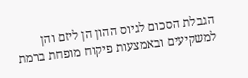הגבלת הסכום לגיוס ההון הן ליזם והן למשקיעים ובאמצעות פיקוח מופחת ברמת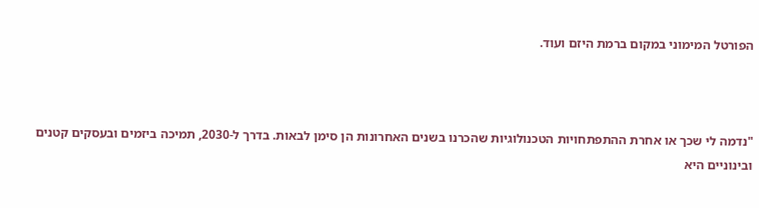הפורטל המימוני במקום ברמת היזם ועוד.



"נדמה לי שכך או אחרת ההתפתחויות הטכנולוגיות שהכרנו בשנים האחרונות הן סימן לבאות. בדרך ל-2030, תמיכה ביזמים ובעסקים קטנים ובינוניים היא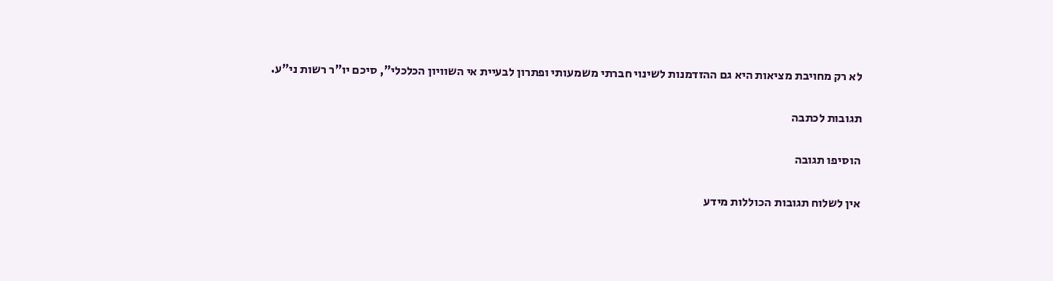לא רק מחויבת מציאות היא גם ההזדמנות לשינוי חברתי משמעותי ופתרון לבעיית אי השוויון הכלכלי", סיכם יו"ר רשות ני"ע.

תגובות לכתבה

הוסיפו תגובה

אין לשלוח תגובות הכוללות מידע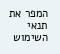המפר את תנאי השימוש